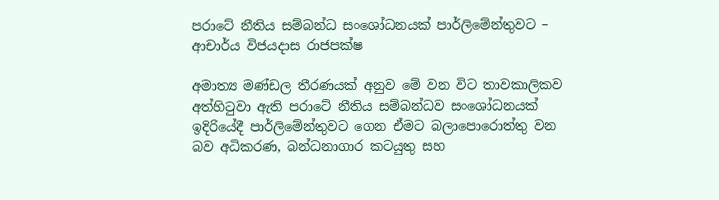පරාටේ නීතිය සම්බන්ධ සංශෝධනයක් පාර්ලිමේන්තුවට – ආචාර්ය විජයදාස රාජපක්ෂ

අමාත්‍ය මණ්ඩල තීරණයක් අනුව මේ වන විට තාවකාලිකව අත්හිටුවා ඇති පරාටේ නීතිය සම්බන්ධව සංශෝධනයක් ඉදිරියේදී පාර්ලිමේන්තුවට ගෙන ඒමට බලාපොරොත්තු වන බව අධිකරණ, බන්ධනාගාර කටයුතු සහ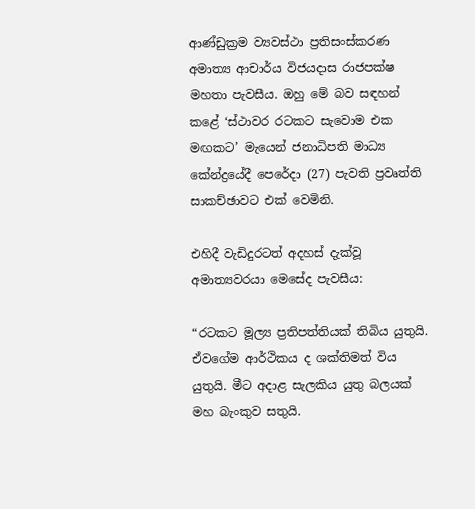ආණ්ඩුක්‍රම ව්‍යවස්ථා ප්‍රතිසංස්කරණ අමාත්‍ය ආචාර්ය විජයදාස රාජපක්ෂ මහතා පැවසීය. ඔහු මේ බව සඳහන් කළේ ‘ස්ථාවර රටකට සැවොම එක මඟකට’ මැයෙන් ජනාධිපති මාධ්‍ය කේන්ද්‍රයේදී පෙරේදා (27) පැවති ප්‍රවෘත්ති සාකච්ඡාවට එක් වෙමිනි.

එහිදී වැඩිදුරටත් අදහස් දැක්වූ අමාත්‍යවරයා මෙසේද පැවසීය:

“රටකට මූල්‍ය ප්‍රතිපත්තියක් තිබිය යුතුයි. ඒවගේම ආර්ථිකය ද ශක්තිමත් විය යුතුයි. මීට අදාළ සැලකිය යුතු බලයක් මහ බැංකුව සතුයි.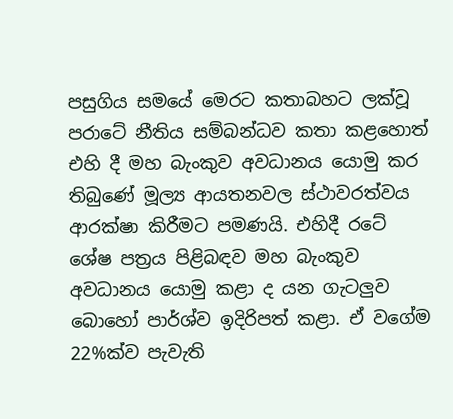පසුගිය සමයේ මෙරට කතාබහට ලක්වූ පරාටේ නීතිය සම්බන්ධව කතා කළහොත් එහි දී මහ බැංකුව අවධානය යොමු කර තිබුණේ මූල්‍ය ආයතනවල ස්ථාවරත්වය ආරක්ෂා කිරීමට පමණයි. එහිදී රටේ ශේෂ පත්‍රය පිළිබඳව මහ බැංකුව අවධානය යොමු කළා ද යන ගැටලුව බොහෝ පාර්ශ්ව ඉදිරිපත් කළා. ඒ වගේම 22%ක්ව පැවැති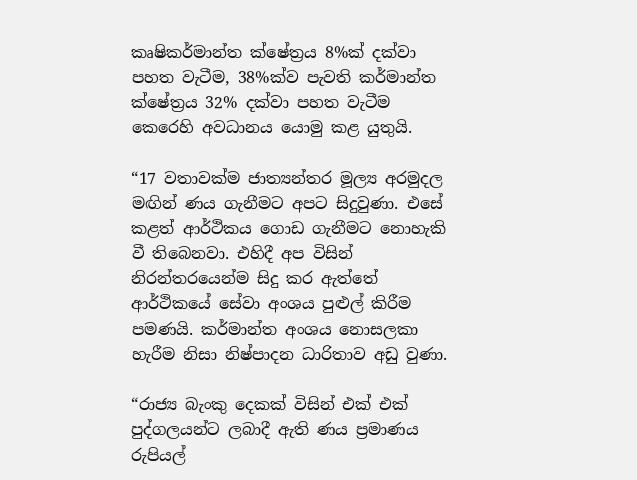කෘෂිකර්මාන්ත ක්ෂේත්‍රය 8%ක් දක්වා පහත වැටීම, 38%ක්ව පැවති කර්මාන්ත ක්ෂේත්‍රය 32% දක්වා පහත වැටීම කෙරෙහි අවධානය යොමු කළ යුතුයි.

“17 වතාවක්ම ජාත්‍යන්තර මූල්‍ය අරමුදල මඟින් ණය ගැනීමට අපට සිදුවුණා. එසේ කළත් ආර්ථිකය ගොඩ ගැනීමට නොහැකි වී තිබෙනවා. එහිදී අප විසින් නිරන්තරයෙන්ම සිදු කර ඇත්තේ ආර්ථිකයේ සේවා අංශය පුළුල් කිරීම පමණයි. කර්මාන්ත අංශය නොසලකා හැරීම නිසා නිෂ්පාදන ධාරිතාව අඩු වුණා.

“රාජ්‍ය බැංකු දෙකක් විසින් එක් එක් පුද්ගලයන්ට ලබාදී ඇති ණය ප්‍රමාණය රුපියල්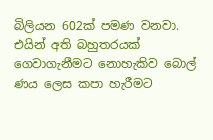බිලියන 602ක් පමණ වනවා. එයින් අති බහුතරයක් ගෙවාගැනීමට නොහැකිව බොල් ණය ලෙස කපා හැරීමට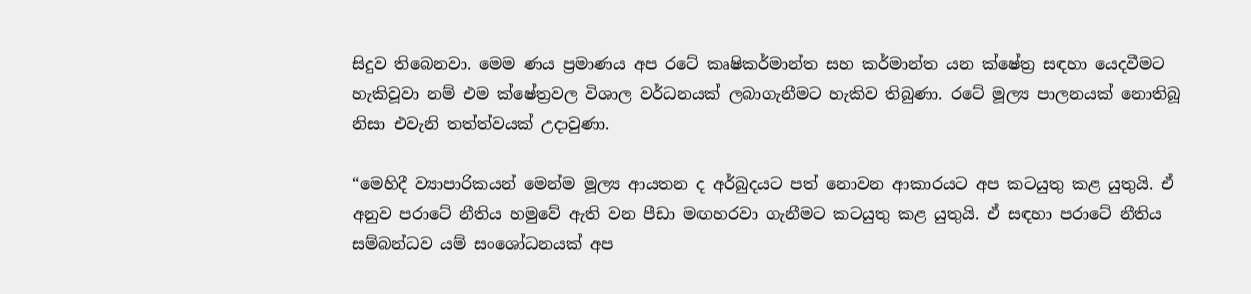සිදුව තිබෙනවා. මෙම ණය ප්‍රමාණය අප රටේ කෘෂිකර්මාන්ත සහ කර්මාන්ත යන ක්ෂේත්‍ර සඳහා යෙදවීමට හැකිවූවා නම් එම ක්ෂේත්‍රවල විශාල වර්ධනයක් ලබාගැනීමට හැකිව තිබුණා. රටේ මූල්‍ය පාලනයක් නොතිබූ නිසා එවැනි තත්ත්වයක් උදාවුණා.

“මෙහිදී ව්‍යාපාරිකයන් මෙන්ම මූල්‍ය ආයතන ද අර්බුදයට පත් නොවන ආකාරයට අප කටයුතු කළ යුතුයි. ඒ අනුව පරාටේ නීතිය හමුවේ ඇති වන පීඩා මඟහරවා ගැනීමට කටයුතු කළ යුතුයි. ඒ සඳහා පරාටේ නීතිය සම්බන්ධව යම් සංශෝධනයක් අප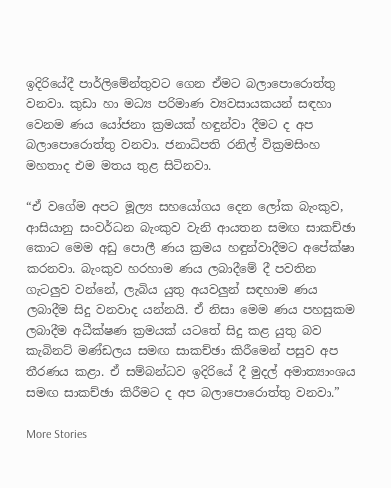ඉදිරියේදී පාර්ලිමේන්තුවට ගෙන ඒමට බලාපොරොත්තු වනවා. කුඩා හා මධ්‍ය පරිමාණ ව්‍යවසායකයන් සඳහා වෙනම ණය යෝජනා ක්‍රමයක් හඳුන්වා දීමට ද අප බලාපොරොත්තු වනවා. ජනාධිපති රනිල් වික්‍රමසිංහ මහතාද එම මතය තුළ සිටිනවා.

“ඒ වගේම අපට මූල්‍ය සහයෝගය දෙන ලෝක බැංකුව, ආසියානු සංවර්ධන බැංකුව වැනි ආයතන සමඟ සාකච්ඡා කොට මෙම අඩු පොලී ණය ක්‍රමය හඳුන්වාදීමට අපේක්ෂා කරනවා. බැංකුව හරහාම ණය ලබාදීමේ දී පවතින ගැටලුව වන්නේ, ලැබිය යුතු අයවලුන් සඳහාම ණය ලබාදීම සිදු වනවාද යන්නයි. ඒ නිසා මෙම ණය පහසුකම ලබාදීම අධීක්ෂණ ක්‍රමයක් යටතේ සිදු කළ යුතු බව කැබිනට් මණ්ඩලය සමඟ සාකච්ඡා කිරීමෙන් පසුව අප තීරණය කළා. ඒ සම්බන්ධව ඉදිරියේ දී මුදල් අමාත්‍යාංශය සමඟ සාකච්ඡා කිරීමට ද අප බලාපොරොත්තු වනවා.”

More Stories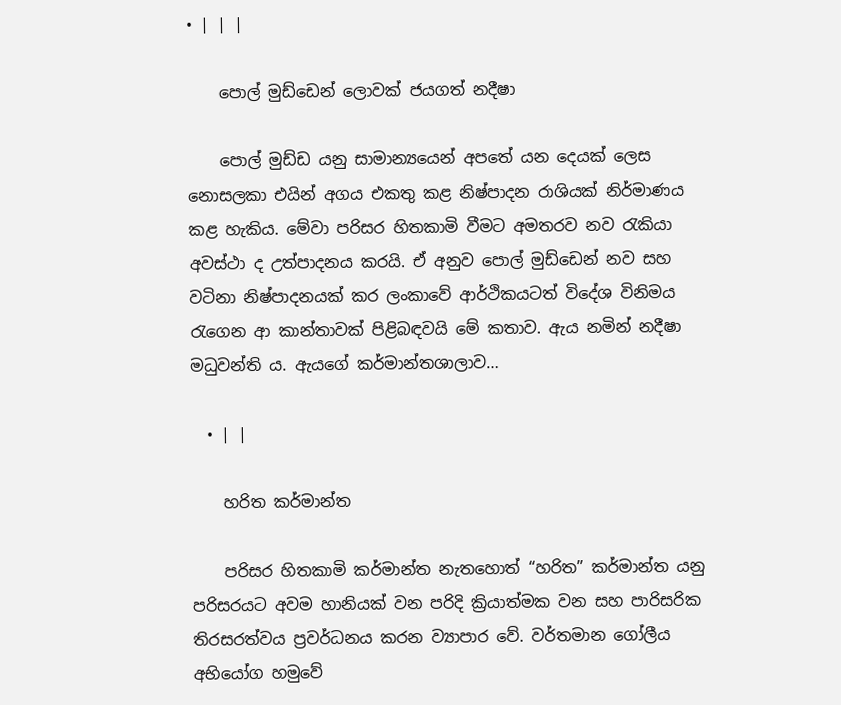• | | |

    පොල් මුඩ්ඩෙන් ලොවක් ජයගත් නදීෂා

    පොල් මුඩ්ඩ යනු සාමාන්‍යයෙන් අපතේ යන දෙයක් ලෙස නොසලකා එයින් අගය එකතු කළ නිෂ්පාදන රාශියක් නිර්මාණය කළ හැකිය. මේවා පරිසර හිතකාමි වීමට අමතරව නව රැකියා අවස්ථා ද උත්පාදනය කරයි. ඒ අනුව පොල් මුඩ්ඩෙන් නව සහ වටිනා නිෂ්පාදනයක් කර ලංකාවේ ආර්ථිකයටත් විදේශ විනිමය රැගෙන ආ කාන්තාවක් පිළිබඳවයි මේ කතාව. ඇය නමින් නදීෂා මධුවන්ති ය. ඇයගේ කර්මාන්තශාලාව…

  • | |

    හරිත කර්මාන්ත

    පරිසර හිතකාමි කර්මාන්ත නැතහොත් “හරිත” කර්මාන්ත යනු පරිසරයට අවම හානියක් වන පරිදි ක්‍රියාත්මක වන සහ පාරිසරික තිරසරත්වය ප්‍රවර්ධනය කරන ව්‍යාපාර වේ. වර්තමාන ගෝලීය අභියෝග හමුවේ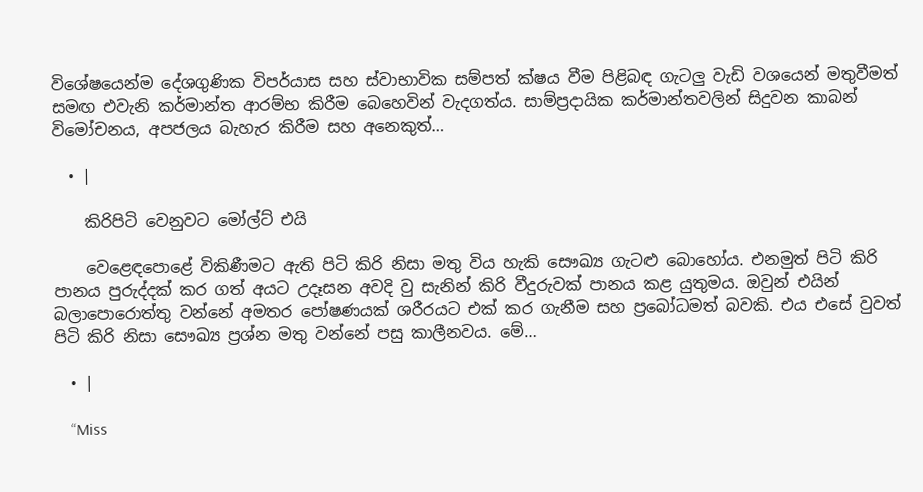විශේෂයෙන්ම දේශගුණික විපර්යාස සහ ස්වාභාවික සම්පත් ක්ෂය වීම පිළිබඳ ගැටලු වැඩි වශයෙන් මතුවීමත් සමඟ එවැනි කර්මාන්ත ආරම්භ කිරීම බෙහෙවින් වැදගත්ය. සාම්ප්‍රදායික කර්මාන්තවලින් සිදුවන කාබන් විමෝචනය, අපජලය බැහැර කිරීම සහ අනෙකුත්…

  • |

    කිරිපිටි වෙනුවට මෝල්ට් එයි

    වෙළෙඳපොළේ විකිණීමට ඇති පිටි කිරි නිසා මතු විය හැකි සෞඛ්‍ය ගැටළු බොහෝය. එනමුත් පිටි කිරි පානය පුරුද්දක් කර ගත් අයට උදෑසන අවදි වු සැනින් කිරි වීදුරුවක් පානය කළ යුතුමය. ඔවුන් එයින් බලාපොරොත්තු වන්නේ අමතර පෝෂණයක් ශරීරයට එක් කර ගැනීම සහ ප්‍රබෝධමත් බවකි. එය එසේ වුවත් පිටි කිරි නිසා සෞඛ්‍ය ප්‍රශ්න මතු වන්නේ පසු කාලීනවය. මේ…

  • |

    “Miss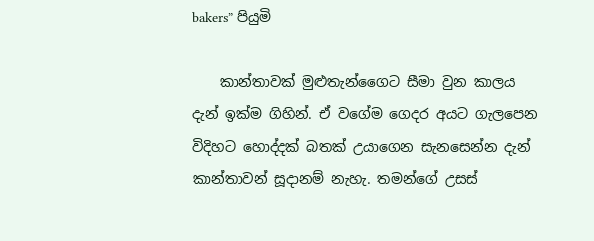bakers” පියුමි

    කාන්තාවක් මුළුතැන්ගෛට සීමා වුන කාලය දැන් ඉක්ම ගිහින්. ඒ වගේම ගෙදර අයට ගැලපෙන විදිහට හොද්දක් බතක් උයාගෙන සැනසෙන්න දැන් කාන්තාවන් සූදානම් නැහැ. තමන්ගේ උසස්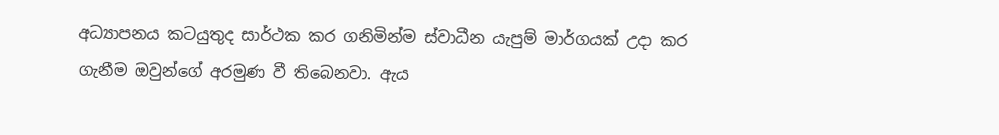අධ්‍යාපනය කටයුතුද සාර්ථක කර ගනිමින්ම ස්වාධීන යැපුම් මාර්ගයක් උදා කර ගැනීම ඔවුන්ගේ අරමුණ වී තිබෙනවා. ඇය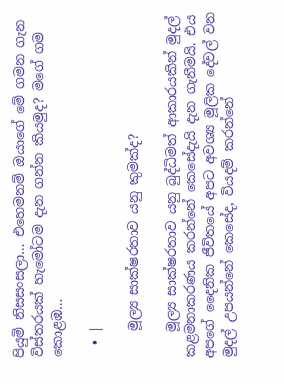පියුමි නිසසංසලා… එහෙමනම් ඔයාගේ මේ ගමන ගැන විස්තරයක් හැමෝටම දැන ගන්න කියමුද? මගේ ගම කොළඹ…

  • |

    මූල්‍ය සාක්ෂරතාව යනු කුමක්ද?

    මූල්‍ය සාක්ෂරතාව යනු බුද්ධිමත් ආකාරයකින් මුදල් කළමනාකරණය කරන්නේ කෙසේදැයි දැන ගැනීමයි. එය අපගේ දෛනික ජීවිතයේ අපට අවශ්‍ය මූලික දේවල් වන මුදල් උපයන්නේ කෙසේද, වියදම් කරන්නේ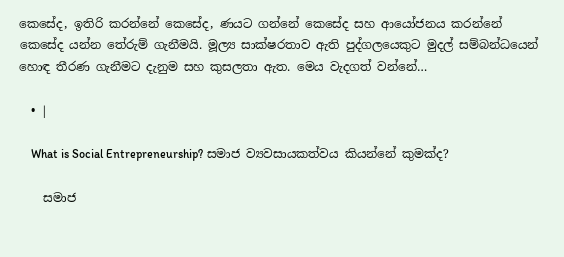කෙසේද, ඉතිරි කරන්නේ කෙසේද, ණයට ගන්නේ කෙසේද සහ ආයෝජනය කරන්නේ කෙසේද යන්න තේරුම් ගැනීමයි. මූල්‍ය සාක්ෂරතාව ඇති පුද්ගලයෙකුට මුදල් සම්බන්ධයෙන් හොඳ තීරණ ගැනීමට දැනුම සහ කුසලතා ඇත. මෙය වැදගත් වන්නේ…

  • |

    What is Social Entrepreneurship? සමාජ ව්‍යවසායකත්වය කියන්නේ කුමක්ද?

    සමාජ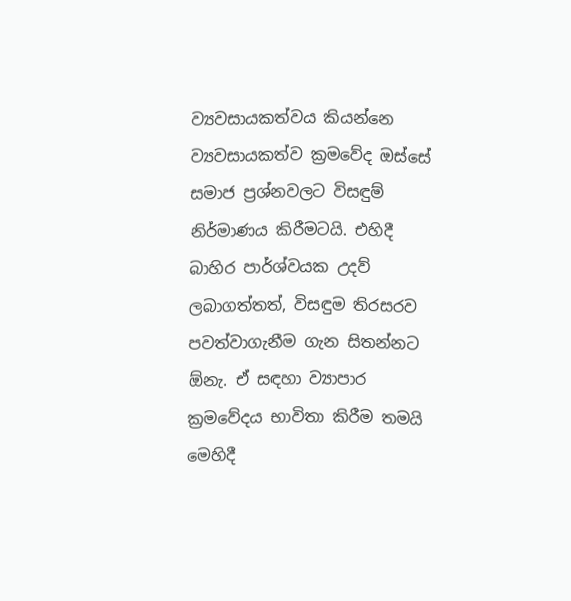ව්‍යවසායකත්වය කියන්නෙ ව්‍යවසායකත්ව ක්‍රමවේද ඔස්සේ සමාජ ප්‍රශ්නවලට විසඳුම් නිර්මාණය කිරීමටයි. එහිදී බාහිර පාර්ශ්වයක උදව් ලබාගත්තත්, විසඳුම තිරසරව පවත්වාගැනීම ගැන සිතන්නට ඕනැ. ඒ සඳහා ව්‍යාපාර ක්‍රමවේදය භාවිතා කිරීම තමයි මෙහිදී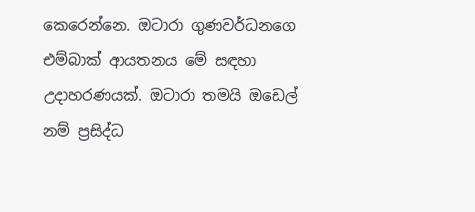කෙරෙන්නෙ. ඔටාරා ගුණවර්ධනගෙ එම්බාක් ආයතනය මේ සඳහා උදාහරණයක්. ඔටාරා තමයි ඔඩෙල් නම් ප්‍රසිද්ධ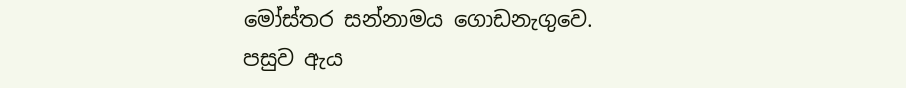මෝස්තර සන්නාමය ගොඩනැගුවෙ. පසුව ඇය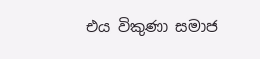එය විකුණා සමාජ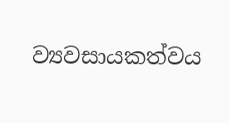ව්‍යවසායකත්වය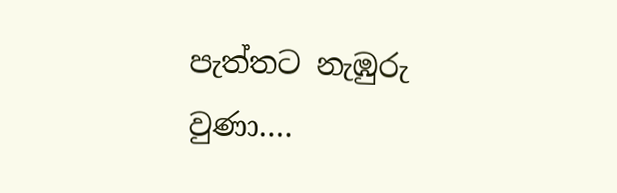පැත්තට නැඹුරු වුණා….